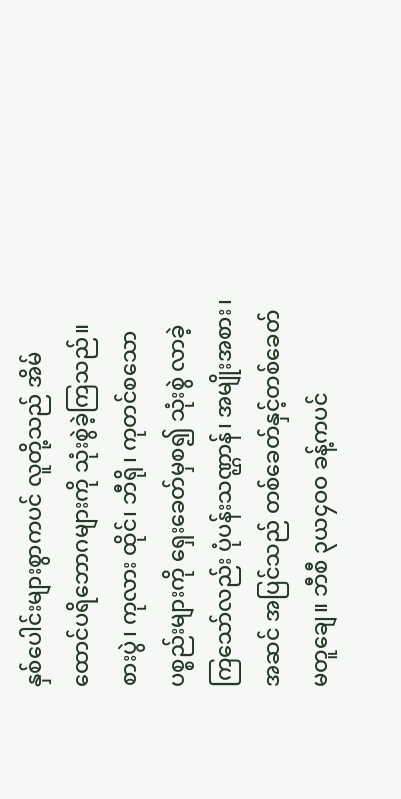နှစ်ပေါင်းများစွာကပင် လူတို့သည် အိမ်ထောင်ပရိဘောဂများကို သုံးစွဲခဲ့ကြသည်။ စားပွဲ၊ ကုလား ထိုင်၊ ဘီရို၊ ကုတင်စသောပစ္စည်းများကို ရှေးခေတ်မှစ၍ သုံးစွဲ လာခဲ့ကြသော်လည်း ပုံပန်းသဏ္ဌာန်၊ အမျိုးအစား၊ အဆင် အပြင်သည် တစ်ခေတ်နှင့်တစ်ခေတ် မတူချေ။ ဘီစီ ၃ယ၄ဝဝ ခန့်ကပင်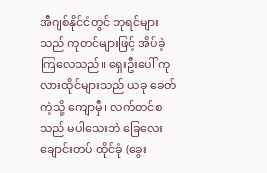အီဂျစ်နိုင်ငံတွင် ဘုရင်များသည် ကုတင်များဖြင့် အိပ်ခဲ့ကြလေသည်။ ရှေးဦးပေါ် ကုလားထိုင်များသည် ယခု ခေတ်ကဲ့သို့ ကျောမှီ၊ လက်တင်စသည် မပါသေးဘဲ ခြေလေး ချောင်းတပ် ထိုင်ခုံ (ခွေး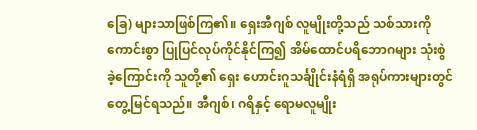ခြေ) များသာဖြစ်ကြ၏။ ရှေးအီဂျစ် လူမျိုးတို့သည် သစ်သားကို ကောင်းစွာ ပြုပြင်လုပ်ကိုင်နိုင်ကြ၍ အိမ်ထောင်ပရိဘောဂများ သုံးစွဲခဲ့ကြောင်းကို သူတို့၏ ရှေး ဟောင်းဂူသင်္ချိုင်းနံရံရှိ အရုပ်ကားများတွင် တွေ့မြင်ရသည်။ အီဂျစ်၊ ဂရိနှင့် ရောမလူမျိုး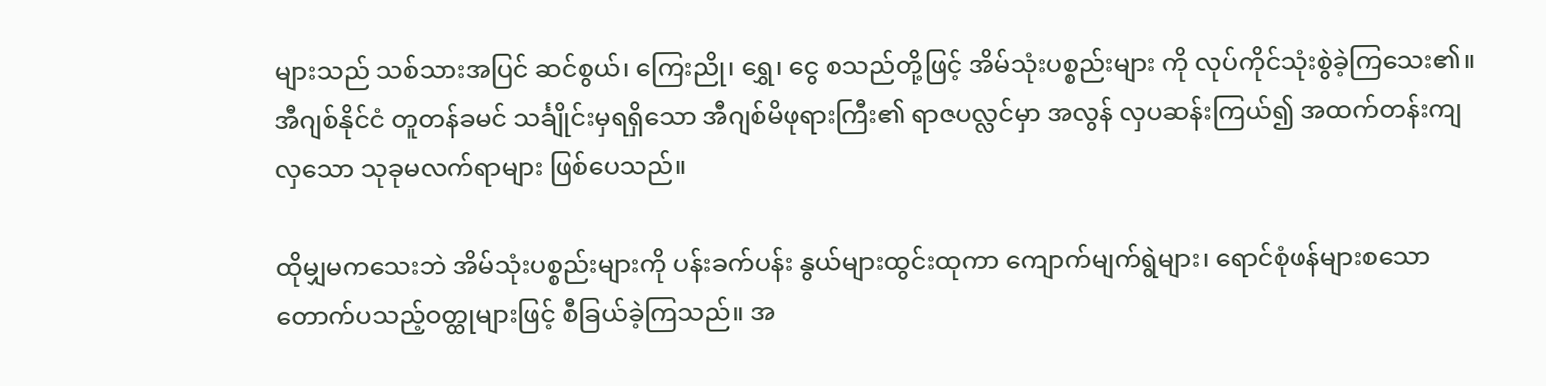များသည် သစ်သားအပြင် ဆင်စွယ်၊ ကြေးညို၊ ရွှေ၊ ငွေ စသည်တို့ဖြင့် အိမ်သုံးပစ္စည်းများ ကို လုပ်ကိုင်သုံးစွဲခဲ့ကြသေး၏။ အီဂျစ်နိုင်ငံ တူတန်ခမင် သင်္ချိုင်းမှရရှိသော အီဂျစ်မိဖုရားကြီး၏ ရာဇပလ္လင်မှာ အလွန် လှပဆန်းကြယ်၍ အထက်တန်းကျလှသော သုခုမလက်ရာများ ဖြစ်ပေသည်။

ထိုမျှမကသေးဘဲ အိမ်သုံးပစ္စည်းများကို ပန်းခက်ပန်း နွယ်များထွင်းထုကာ ကျောက်မျက်ရွဲများ၊ ရောင်စုံဖန်များစသော တောက်ပသည့်ဝတ္ထုများဖြင့် စီခြယ်ခဲ့ကြသည်။ အ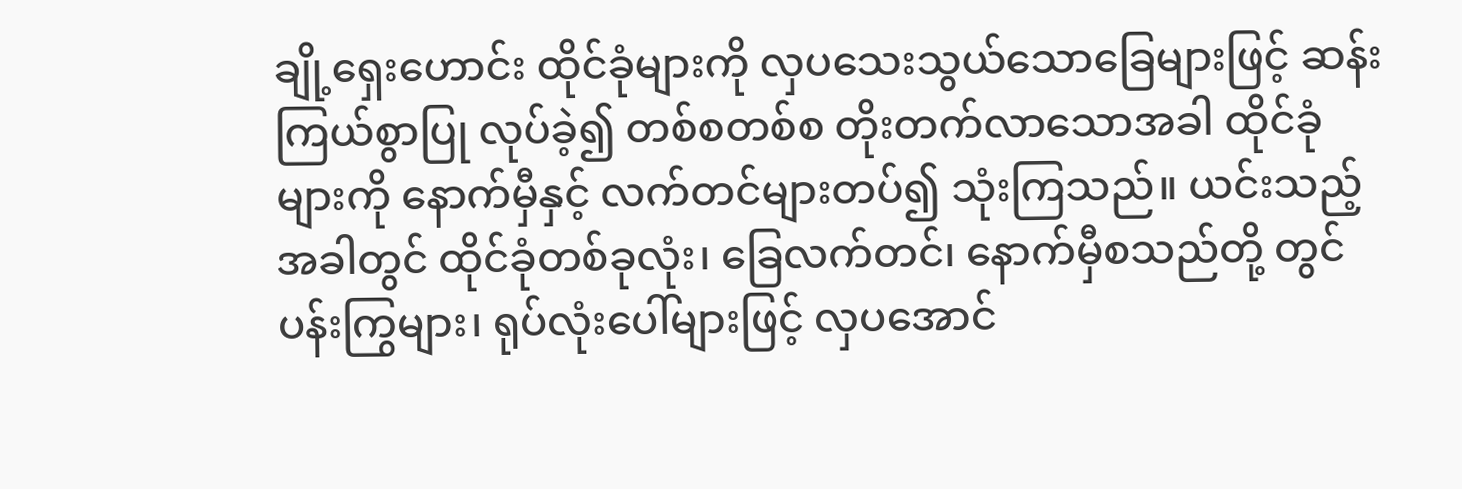ချို့ရှေးဟောင်း ထိုင်ခုံများကို လှပသေးသွယ်သောခြေများဖြင့် ဆန်းကြယ်စွာပြု လုပ်ခဲ့၍ တစ်စတစ်စ တိုးတက်လာသောအခါ ထိုင်ခုံများကို နောက်မှီနှင့် လက်တင်များတပ်၍ သုံးကြသည်။ ယင်းသည့် အခါတွင် ထိုင်ခုံတစ်ခုလုံး၊ ခြေလက်တင်၊ နောက်မှီစသည်တို့ တွင် ပန်းကြွများ၊ ရုပ်လုံးပေါ်များဖြင့် လှပအောင်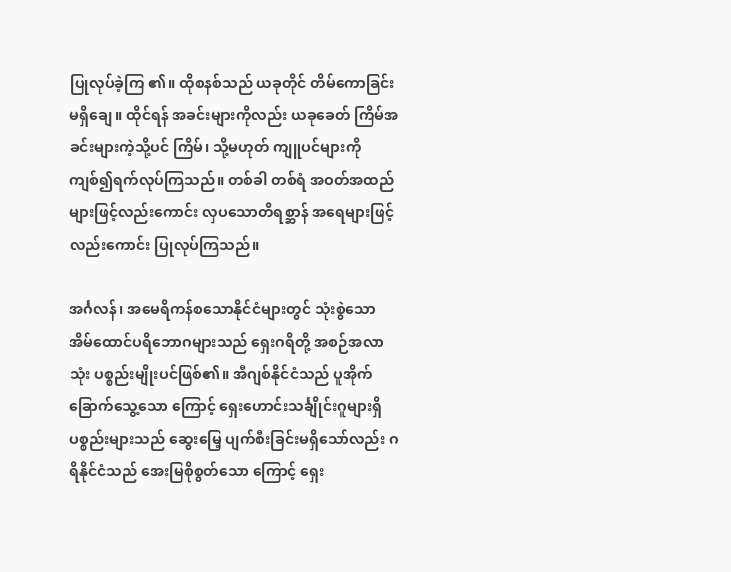ပြုလုပ်ခဲ့ကြ ၏။ ထိုစနစ်သည် ယခုတိုင် တိမ်ကောခြင်းမရှိချေ။ ထိုင်ရန် အခင်းများကိုလည်း ယခုခေတ် ကြိမ်အခင်းများကဲ့သို့ပင် ကြိမ်၊ သို့မဟုတ် ကျူပင်များကို ကျစ်၍ရက်လုပ်ကြသည်။ တစ်ခါ တစ်ရံ အဝတ်အထည်များဖြင့်လည်းကောင်း လှပသောတိရစ္ဆာန် အရေများဖြင့်လည်းကောင်း ပြုလုပ်ကြသည်။

အင်္ဂလန်၊ အမေရိကန်စသောနိုင်ငံများတွင် သုံးစွဲသော အိမ်ထောင်ပရိဘောဂများသည် ရှေးဂရိတို့ အစဉ်အလာသုံး ပစ္စည်းမျိုးပင်ဖြစ်၏။ အီဂျစ်နိုင်ငံသည် ပူအိုက်ခြောက်သွေ့သော ကြောင့် ရှေးဟောင်းသင်္ချိုင်းဂူများရှိ ပစ္စည်းများသည် ဆွေးမြေ့ ပျက်စီးခြင်းမရှိသော်လည်း ဂရိနိုင်ငံသည် အေးမြစိုစွတ်သော ကြောင့် ရှေး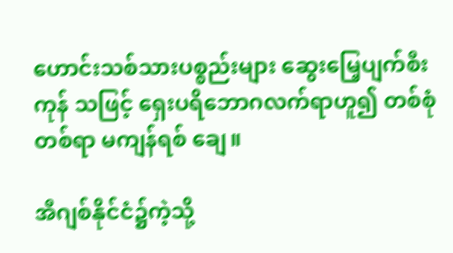ဟောင်းသစ်သားပစ္စည်းများ ဆွေးမြေ့ပျက်စီးကုန် သဖြင့် ရှေးပရိဘောဂလက်ရာဟူ၍ တစ်စုံတစ်ရာ မကျန်ရစ် ချေ။

အီဂျစ်နိုင်ငံ၌ကဲ့သို့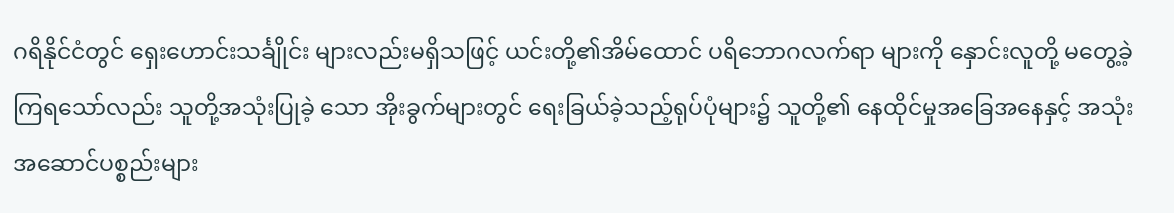ဂရိနိုင်ငံတွင် ရှေးဟောင်းသင်္ချိုင်း များလည်းမရှိသဖြင့် ယင်းတို့၏အိမ်ထောင် ပရိဘောဂလက်ရာ များကို နှောင်းလူတို့ မတွေ့ခဲ့ကြရသော်လည်း သူတို့အသုံးပြုခဲ့ သော အိုးခွက်များတွင် ရေးခြယ်ခဲ့သည့်ရုပ်ပုံများ၌ သူတို့၏ နေထိုင်မှုအခြေအနေနှင့် အသုံးအဆောင်ပစ္စည်းများ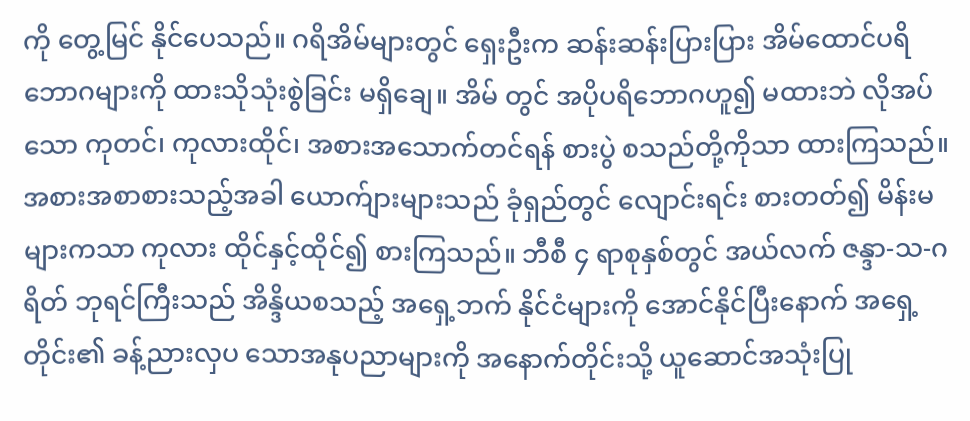ကို တွေ့မြင် နိုင်ပေသည်။ ဂရိအိမ်များတွင် ရှေးဦးက ဆန်းဆန်းပြားပြား အိမ်ထောင်ပရိဘောဂများကို ထားသိုသုံးစွဲခြင်း မရှိချေ။ အိမ် တွင် အပိုပရိဘောဂဟူ၍ မထားဘဲ လိုအပ်သော ကုတင်၊ ကုလားထိုင်၊ အစားအသောက်တင်ရန် စားပွဲ စသည်တို့ကိုသာ ထားကြသည်။ အစားအစာစားသည့်အခါ ယောက်ျားများသည် ခုံရှည်တွင် လျောင်းရင်း စားတတ်၍ မိန်းမများကသာ ကုလား ထိုင်နှင့်ထိုင်၍ စားကြသည်။ ဘီစီ ၄ ရာစုနှစ်တွင် အယ်လက် ဇန္ဒာ-သ-ဂရိတ် ဘုရင်ကြီးသည် အိန္ဒိယစသည့် အရှေ့ဘက် နိုင်ငံများကို အောင်နိုင်ပြီးနောက် အရှေ့တိုင်း၏ ခန့်ညားလှပ သောအနုပညာများကို အနောက်တိုင်းသို့ ယူဆောင်အသုံးပြု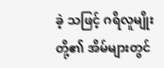ခဲ့ သဖြင့် ဂရိလူမျိုးတို့၏ အိမ်များတွင်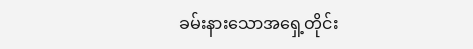ခမ်းနားသောအရှေ့တိုင်း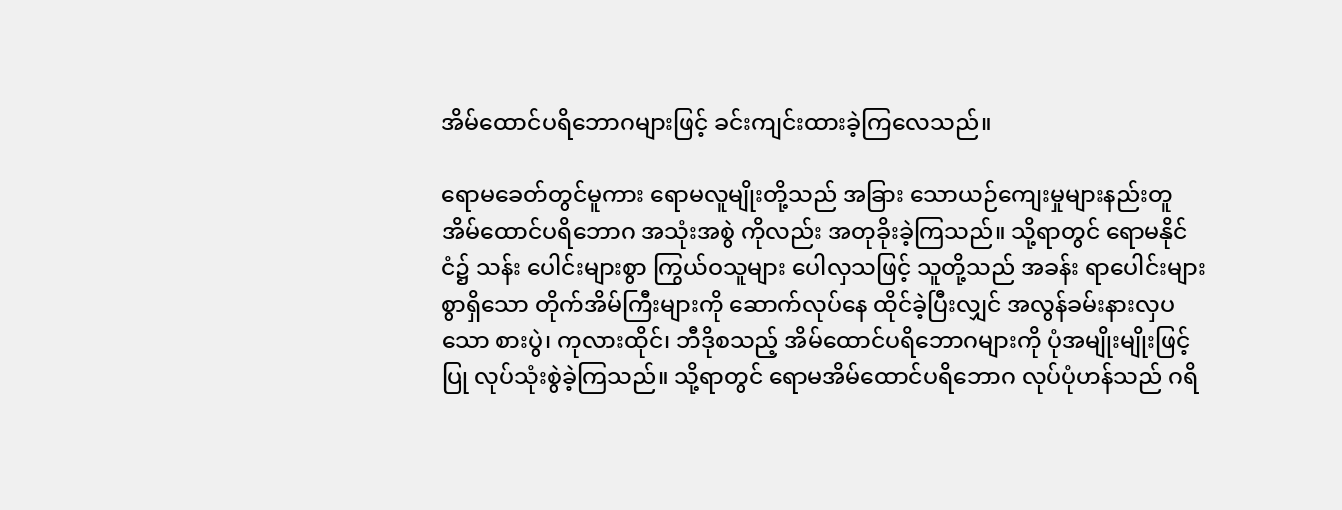အိမ်ထောင်ပရိဘောဂများဖြင့် ခင်းကျင်းထားခဲ့ကြလေသည်။

ရောမခေတ်တွင်မူကား ရောမလူမျိုးတို့သည် အခြား သောယဉ်ကျေးမှုများနည်းတူ အိမ်ထောင်ပရိဘောဂ အသုံးအစွဲ ကိုလည်း အတုခိုးခဲ့ကြသည်။ သို့ရာတွင် ရောမနိုင်ငံ၌ သန်း ပေါင်းများစွာ ကြွယ်ဝသူများ ပေါလှသဖြင့် သူတို့သည် အခန်း ရာပေါင်းများစွာရှိသော တိုက်အိမ်ကြီးများကို ဆောက်လုပ်နေ ထိုင်ခဲ့ပြီးလျှင် အလွန်ခမ်းနားလှပသော စားပွဲ၊ ကုလားထိုင်၊ ဘီဒိုစသည့် အိမ်ထောင်ပရိဘောဂများကို ပုံအမျိုးမျိုးဖြင့် ပြု လုပ်သုံးစွဲခဲ့ကြသည်။ သို့ရာတွင် ရောမအိမ်ထောင်ပရိဘောဂ လုပ်ပုံဟန်သည် ဂရိ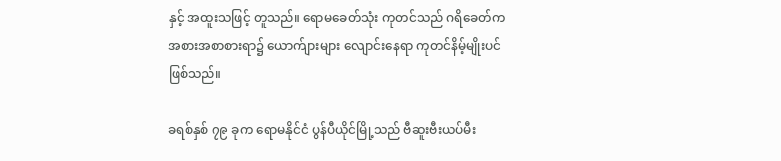နှင့် အထူးသဖြင့် တူသည်။ ရောမခေတ်သုံး ကုတင်သည် ဂရိခေတ်က အစားအစာစားရာ၌ ယောက်ျားများ လျောင်းနေရာ ကုတင်နိမ့်မျိုးပင်ဖြစ်သည်။

ခရစ်နှစ် ၇၉ ခုက ရောမနိုင်ငံ ပွန်ပီယိုင်မြို့သည် ဗီဆူးဗီးယပ်မီး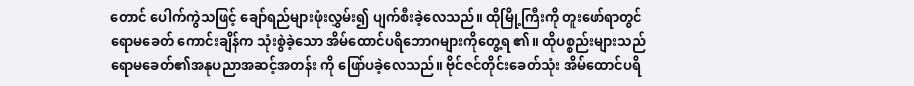တောင် ပေါက်ကွဲသဖြင့် ချော်ရည်များဖုံးလွှမ်း၍ ပျက်စီးခဲ့လေသည်။ ထိုမြို့ကြီးကို တူးဖော်ရာတွင် ရောမခေတ် ကောင်းချိန်က သုံးစွဲခဲ့သော အိမ်ထောင်ပရိဘောဂများကိုတွေ့ရ ၏။ ထိုပစ္စည်းများသည် ရောမခေတ်၏အနုပညာအဆင့်အတန်း ကို ဖြော်ပခဲ့လေသည်။ ဗိုင်ဇင်တိုင်းခေတ်သုံး အိမ်ထောင်ပရိ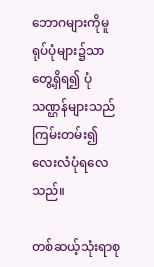ဘောဂများကိုမူ ရုပ်ပုံများ၌သာ တွေ့ရှိရ၍ ပုံသဏ္ဌန်များသည် ကြမ်းတမ်း၍ လေးလံပုံရလေသည်။

တစ်ဆယ့်သုံးရာစု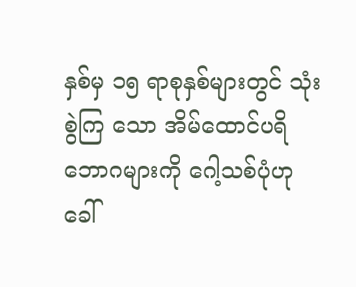နှစ်မှ ၁၅ ရာစုနှစ်များတွင် သုံးစွဲကြ သော အိမ်ထောင်ပရိဘောဂများကို ဂေါ့သစ်ပုံဟုခေါ်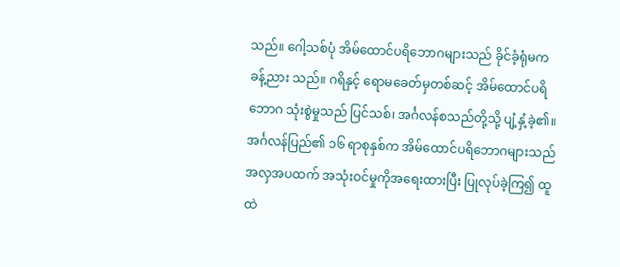သည်။ ဂေါ့သစ်ပုံ အိမ်ထောင်ပရိဘောဂများသည် ခိုင်ခံ့ရုံမက ခန့်ညား သည်။ ဂရိနှင့် ရောမခေတ်မှတစ်ဆင့် အိမ်ထောင်ပရိဘောဂ သုံးစွဲမှုသည် ပြင်သစ်၊ အင်္ဂလန်စသည်တို့သို့ ပျံ့နှံ့ခဲ့၏။ အင်္ဂလန်ပြည်၏ ၁၆ ရာစုနှစ်က အိမ်ထောင်ပရိဘောဂများသည် အလှအပထက် အသုံးဝင်မှုကိုအရေးထားပြီး ပြုလုပ်ခဲ့ကြ၍ ထူ ထဲ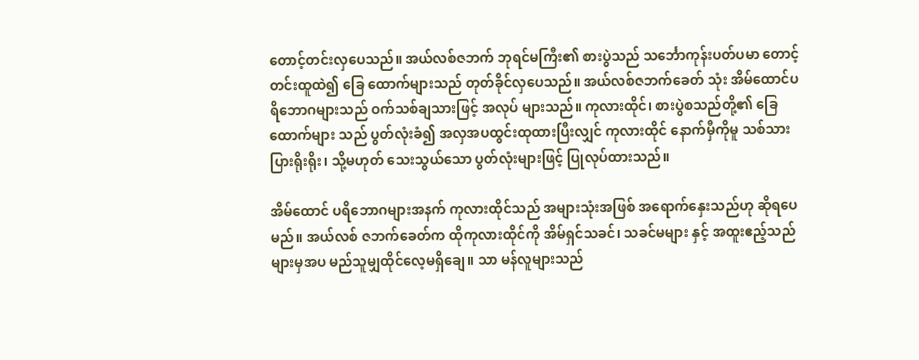တောင့်တင်းလှပေသည်။ အယ်လစ်ဇဘက် ဘုရင်မကြီး၏ စားပွဲသည် သင်္ဘောကုန်းပတ်ပမာ တောင့်တင်းထူထဲ၍ ခြေ ထောက်များသည် တုတ်ခိုင်လှပေသည်။ အယ်လစ်ဇဘက်ခေတ် သုံး အိမ်ထောင်ပရိဘောဂများသည် ဝက်သစ်ချသားဖြင့် အလုပ် များသည်။ ကုလားထိုင်၊ စားပွဲစသည်တို့၏ ခြေထောက်များ သည် ပွတ်လုံးခံ၍ အလှအပထွင်းထုထားပြီးလျှင် ကုလားထိုင် နောက်မှီကိုမူ သစ်သားပြားရိုးရိုး၊ သို့မဟုတ် သေးသွယ်သော ပွတ်လုံးများဖြင့် ပြုလုပ်ထားသည်။

အိမ်ထောင် ပရိဘောဂများအနက် ကုလားထိုင်သည် အများသုံးအဖြစ် အရောက်နှေးသည်ဟု ဆိုရပေမည်။ အယ်လစ် ဇဘက်ခေတ်က ထိုကုလားထိုင်ကို အိမ်ရှင်သခင်၊ သခင်မများ နှင့် အထူးဧည့်သည်များမှအပ မည်သူမျှထိုင်လေ့မရှိချေ။ သာ မန်လူများသည်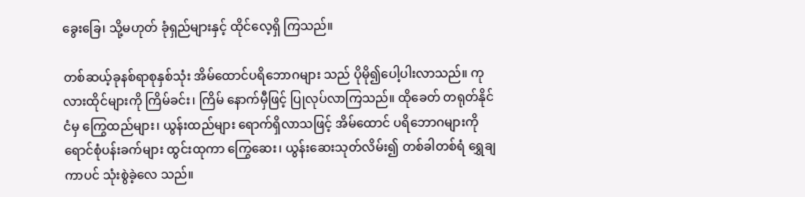ခွေးခြေ၊ သို့မဟုတ် ခုံရှည်များနှင့် ထိုင်လေ့ရှိ ကြသည်။

တစ်ဆယ့်ခုနစ်ရာစုနှစ်သုံး အိမ်ထောင်ပရိဘောဂများ သည် ပိုမို၍ပေါ့ပါးလာသည်။ ကုလားထိုင်များကို ကြိမ်ခင်း၊ ကြိမ် နောက်မှီဖြင့် ပြုလုပ်လာကြသည်။ ထိုခေတ် တရုတ်နိုင်ငံမှ ကြွေထည်များ၊ ယွန်းထည်များ ရောက်ရှိလာသဖြင့် အိမ်ထောင် ပရိဘောဂများကို ရောင်စုံပန်းခက်များ ထွင်းထုကာ ကြွေဆေး၊ ယွန်းဆေးသုတ်လိမ်း၍ တစ်ခါတစ်ရံ ရွှေချကာပင် သုံးစွဲခဲ့လေ သည်။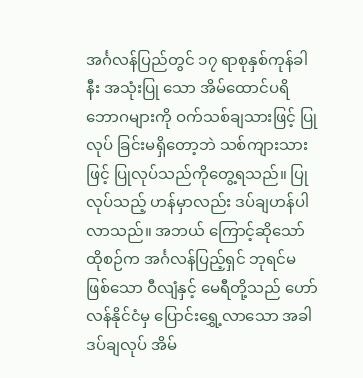အင်္ဂလန်ပြည်တွင် ၁၇ ရာစုနှစ်ကုန်ခါနီး အသုံးပြု သော အိမ်ထောင်ပရိဘောဂများကို ဝက်သစ်ချသားဖြင့် ပြုလုပ် ခြင်းမရှိတော့ဘဲ သစ်ကျားသားဖြင့် ပြုလုပ်သည်ကိုတွေ့ရသည်။ ပြုလုပ်သည့် ဟန်မှာလည်း ဒပ်ချဟန်ပါလာသည်။ အဘယ် ကြောင့်ဆိုသော် ထိုစဉ်က အင်္ဂလန်ပြည့်ရှင် ဘုရင်မဖြစ်သော ဝီလျံနှင့် မေရီတို့သည် ဟော်လန်နိုင်ငံမှ ပြောင်းရွှေ့လာသော အခါ ဒပ်ချလုပ် အိမ်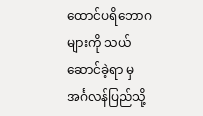ထောင်ပရိဘောဂများကို သယ်ဆောင်ခဲ့ရာ မှ အင်္ဂလန်ပြည်သို့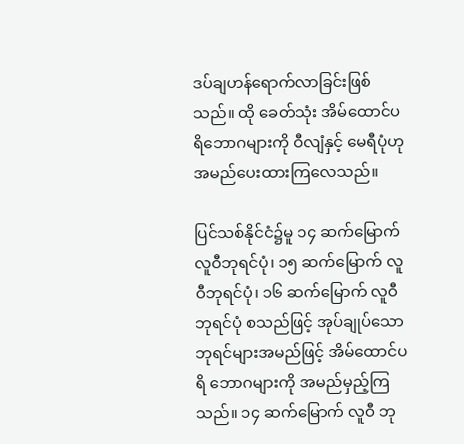ဒပ်ချဟန်ရောက်လာခြင်းဖြစ်သည်။ ထို ခေတ်သုံး အိမ်ထောင်ပရိဘောဂများကို ဝီလျံနှင့် မေရီပုံဟု အမည်ပေးထားကြလေသည်။

ပြင်သစ်နိုင်ငံ၌မူ ၁၄ ဆက်မြောက် လူဝီဘုရင်ပုံ၊ ၁၅ ဆက်မြောက် လူဝီဘုရင်ပုံ၊ ၁၆ ဆက်မြောက် လူဝီဘုရင်ပုံ စသည်ဖြင့် အုပ်ချုပ်သောဘုရင်များအမည်ဖြင့် အိမ်ထောင်ပရိ ဘောဂများကို အမည်မှည့်ကြသည်။ ၁၄ ဆက်မြောက် လူဝီ ဘု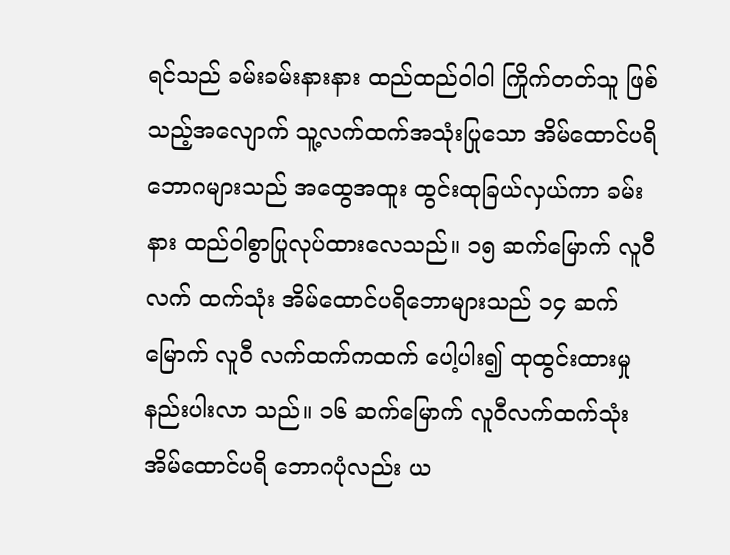ရင်သည် ခမ်းခမ်းနားနား ထည်ထည်ဝါဝါ ကြိုက်တတ်သူ ဖြစ်သည့်အလျောက် သူ့လက်ထက်အသုံးပြုသော အိမ်ထောင်ပရိ ဘောဂများသည် အထွေအထူး ထွင်းထုခြယ်လှယ်ကာ ခမ်းနား ထည်ဝါစွာပြုလုပ်ထားလေသည်။ ၁၅ ဆက်မြောက် လူဝီလက် ထက်သုံး အိမ်ထောင်ပရိဘောများသည် ၁၄ ဆက်မြောက် လူဝီ လက်ထက်ကထက် ပေါ့ပါး၍ ထုထွင်းထားမှု နည်းပါးလာ သည်။ ၁၆ ဆက်မြောက် လူဝီလက်ထက်သုံး အိမ်ထောင်ပရိ ဘောဂပုံလည်း ယ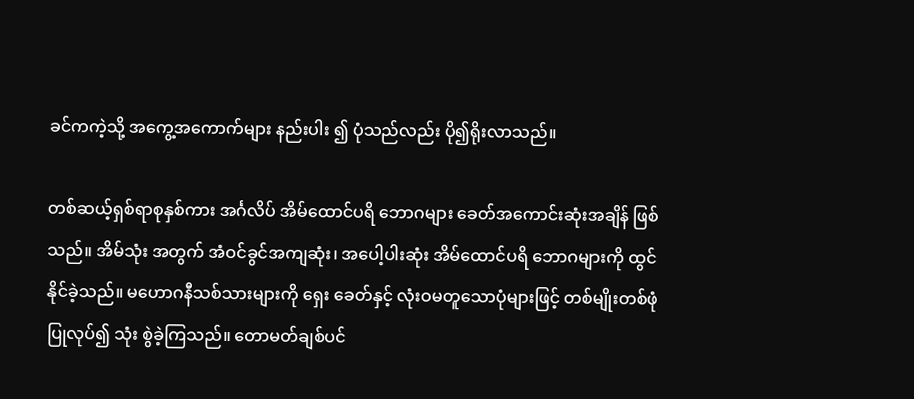ခင်ကကဲ့သို့ အကွေ့အကောက်များ နည်းပါး ၍ ပုံသည်လည်း ပို၍ရိုးလာသည်။

တစ်ဆယ့်ရှစ်ရာစုနှစ်ကား အင်္ဂလိပ် အိမ်ထောင်ပရိ ဘောဂများ ခေတ်အကောင်းဆုံးအချိန် ဖြစ်သည်။ အိမ်သုံး အတွက် အံဝင်ခွင်အကျဆုံး၊ အပေါ့ပါးဆုံး အိမ်ထောင်ပရိ ဘောဂများကို ထွင်နိုင်ခဲ့သည်။ မဟောဂနီသစ်သားများကို ရှေး ခေတ်နှင့် လုံးဝမတူသောပုံများဖြင့် တစ်မျိုးတစ်ဖုံပြုလုပ်၍ သုံး စွဲခဲ့ကြသည်။ တောမတ်ချစ်ပင်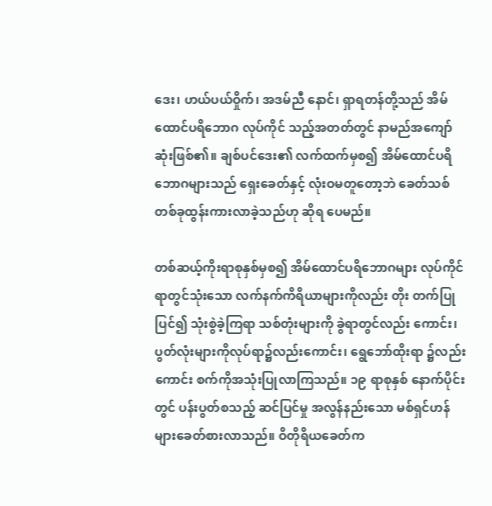ဒေး၊ ဟယ်ပယ်ဝှိုက်၊ အဒမ်ညီ နောင်၊ ရှာရတန်တို့သည် အိမ်ထောင်ပရိဘောဂ လုပ်ကိုင် သည့်အတတ်တွင် နာမည်အကျော်ဆုံးဖြစ်၏။ ချစ်ပင်ဒေး၏ လက်ထက်မှစ၍ အိမ်ထောင်ပရိဘောဂများသည် ရှေးခေတ်နှင့် လုံးဝမတူတော့ဘဲ ခေတ်သစ်တစ်ခုထွန်းကားလာခဲ့သည်ဟု ဆိုရ ပေမည်။

တစ်ဆယ့်ကိုးရာစုနှစ်မှစ၍ အိမ်ထောင်ပရိဘောဂများ လုပ်ကိုင်ရာတွင်သုံးသော လက်နက်ကိရိယာများကိုလည်း တိုး တက်ပြုပြင်၍ သုံးစွဲခဲ့ကြရာ သစ်တုံးများကို ခွဲရာတွင်လည်း ကောင်း၊ ပွတ်လုံးများကိုလုပ်ရာ၌လည်းကောင်း၊ ရွေဘော်ထိုးရာ ၌လည်းကောင်း စက်ကိုအသုံးပြုလာကြသည်။ ၁၉ ရာစုနှစ် နောက်ပိုင်းတွင် ပန်းပွတ်စသည့် ဆင်ပြင်မှု အလွန်နည်းသော မစ်ရှင်ဟန်များခေတ်စားလာသည်။ ဝိတိုရိယခေတ်က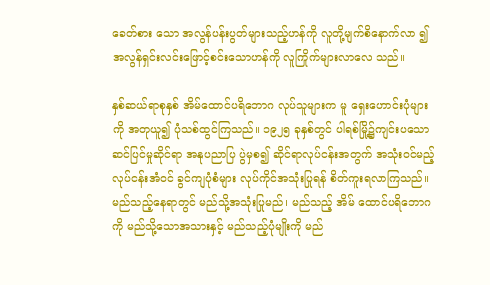ခေတ်စား သော အလွန်ပန်းပွတ်များသည့်ဟန်ကို လူတို့မျက်စိနောက်လာ ၍ အလွန်ရှင်းလင်းဖြောင့်စင်းသောဟန်ကို လူကြိုက်များလာလေ သည်။

နှစ်ဆယ်ရာစုနှစ် အိမ်ထောင်ပရိဘောဂ လုပ်သူများက မူ ရှေးဟောင်းပုံများကို အတုယူ၍ ပုံသစ်ထွင်ကြသည်။ ၁၉၂၅ ခုနှစ်တွင် ပါရစ်မြို့၌ကျင်းပသော ဆင်ပြင်မှုဆိုင်ရာ အနုပညာပြ ပွဲမှစ၍ ဆိုင်ရာလုပ်ငန်းအတွက် အသုံးဝင်မည့် လုပ်ငန်းအံဝင် ခွင်ကျပုံစံများ လုပ်ကိုင်အသုံးပြုရန် စိတ်ကူးရလာကြသည်။ မည်သည့်နေရာတွင် မည်သို့အသုံးပြုမည်၊ မည်သည့် အိမ် ထောင်ပရိဘောဂကို မည်သို့သောအသားနှင့် မည်သည့်ပုံမျိုးကို မည်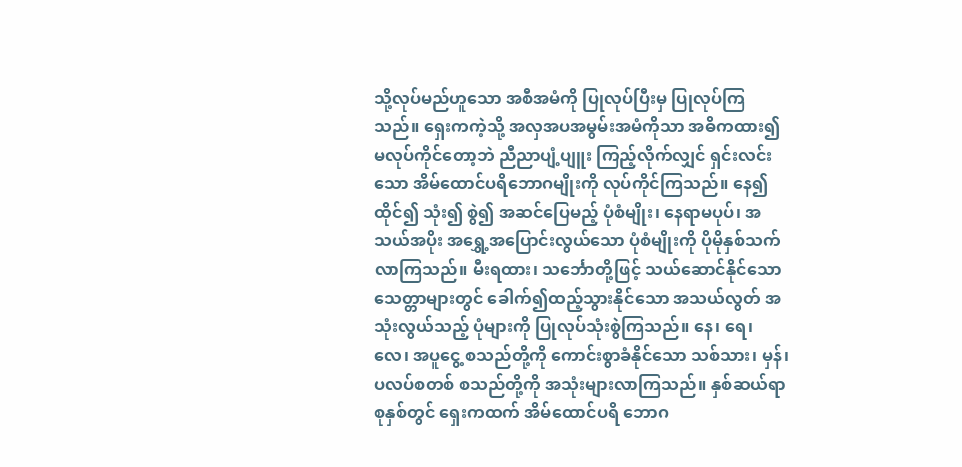သို့လုပ်မည်ဟူသော အစီအမံကို ပြုလုပ်ပြီးမှ ပြုလုပ်ကြ သည်။ ရှေးကကဲ့သို့ အလှအပအမွမ်းအမံကိုသာ အဓိကထား၍ မလုပ်ကိုင်တော့ဘဲ ညီညာပျံ့ပျူး ကြည့်လိုက်လျှင် ရှင်းလင်း သော အိမ်ထောင်ပရိဘောဂမျိုးကို လုပ်ကိုင်ကြသည်။ နေ၍ ထိုင်၍ သုံး၍ စွဲ၍ အဆင်ပြေမည့် ပုံစံမျိုး၊ နေရာမပုပ်၊ အသယ်အပိုး အရွှေ့အပြောင်းလွယ်သော ပုံစံမျိုးကို ပိုမိုနှစ်သက် လာကြသည်။ မီးရထား၊ သင်္ဘောတို့ဖြင့် သယ်ဆောင်နိုင်သော သေတ္တာများတွင် ခေါက်၍ထည့်သွားနိုင်သော အသယ်လွတ် အသုံးလွယ်သည့် ပုံများကို ပြုလုပ်သုံးစွဲကြသည်။ နေ၊ ရေ၊ လေ၊ အပူငွေ့ စသည်တို့ကို ကောင်းစွာခံနိုင်သော သစ်သား၊ မှန်၊ ပလပ်စတစ် စသည်တို့ကို အသုံးများလာကြသည်။ နှစ်ဆယ်ရာစုနှစ်တွင် ရှေးကထက် အိမ်ထောင်ပရိ ဘောဂ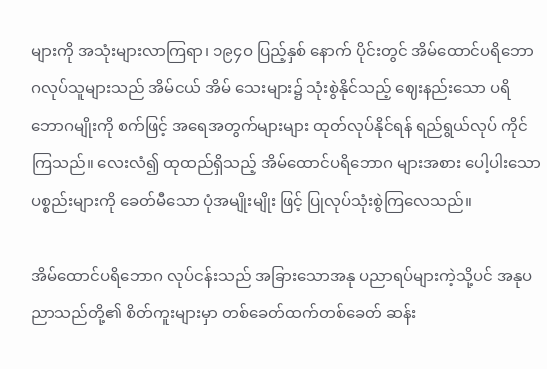များကို အသုံးများလာကြရာ၊ ၁၉၄ဝ ပြည့်နှစ် နောက် ပိုင်းတွင် အိမ်ထောင်ပရိဘောဂလုပ်သူများသည် အိမ်ငယ် အိမ် သေးများ၌ သုံးစွဲနိုင်သည့် ဈေးနည်းသော ပရိဘောဂမျိုးကို စက်ဖြင့် အရေအတွက်များများ ထုတ်လုပ်နိုင်ရန် ရည်ရွယ်လုပ် ကိုင်ကြသည်။ လေးလံ၍ ထုထည်ရှိသည့် အိမ်ထောင်ပရိဘောဂ များအစား ပေါ့ပါးသောပစ္စည်းများကို ခေတ်မီသော ပုံအမျိုးမျိုး ဖြင့် ပြုလုပ်သုံးစွဲကြလေသည်။

အိမ်ထောင်ပရိဘောဂ လုပ်ငန်းသည် အခြားသောအနု ပညာရပ်များကဲ့သို့ပင် အနုပညာသည်တို့၏ စိတ်ကူးများမှာ တစ်ခေတ်ထက်တစ်ခေတ် ဆန်း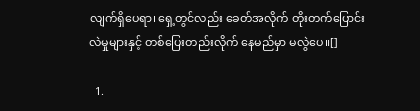လျက်ရှိပေရာ၊ ရှေ့တွင်လည်း ခေတ်အလိုက် တိုးတက်ပြောင်းလဲမှုများနှင့် တစ်ပြေးတည်းလိုက် နေမည်မှာ မလွဲပေ။[]

  1.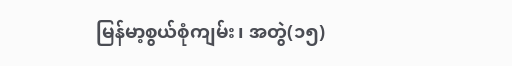မြန်မာ့စွယ်စုံကျမ်း၊ အတွဲ(၁၅)